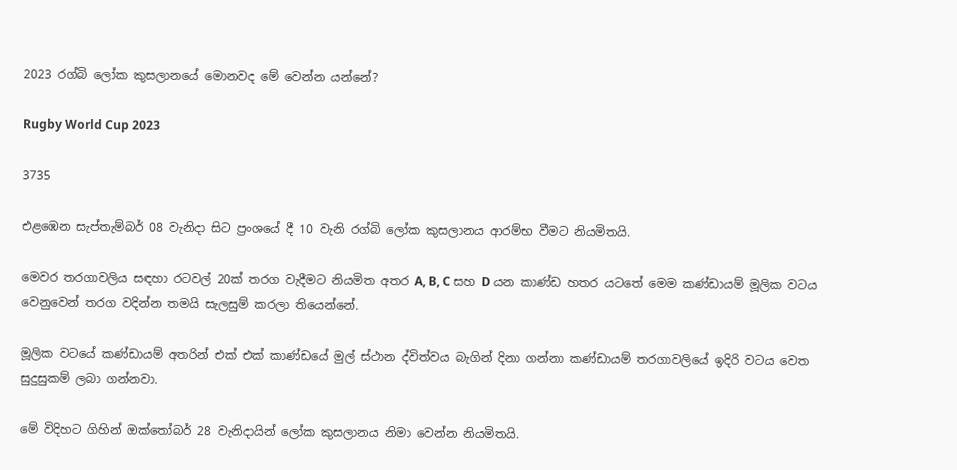2023 රග්බි ලෝක කුසලානයේ මොනවද මේ වෙන්න යන්නේ?

Rugby World Cup 2023

3735

එළඹෙන සැප්තැම්බර් 08 වැනිදා සිට ප්‍රංශයේ දී 10 වැනි රග්බි ලෝක කුසලානය ආරම්භ වීමට නියමිතයි.

මෙවර තරගාවලිය සඳහා රටවල් 20ක් තරග වැදීමට නියමිත අතර A, B, C සහ D යන කාණ්ඩ හතර යටතේ මෙම කණ්ඩායම් මූලික වටය වෙනුවෙන් තරග වදින්න තමයි සැලසුම් කරලා තියෙන්නේ.

මූලික වටයේ කණ්ඩායම් අතරින් එක් එක් කාණ්ඩයේ මුල් ස්ථාන ද්විත්වය බැගින් දිනා ගන්නා කණ්ඩායම් තරගාවලියේ ඉදිරි වටය වෙත සුදුසුකම් ලබා ගන්නවා.

මේ විදිහට ගිහින් ඔක්තෝබර් 28 වැනිදායින් ලෝක කුසලානය නිමා වෙන්න නියමිතයි.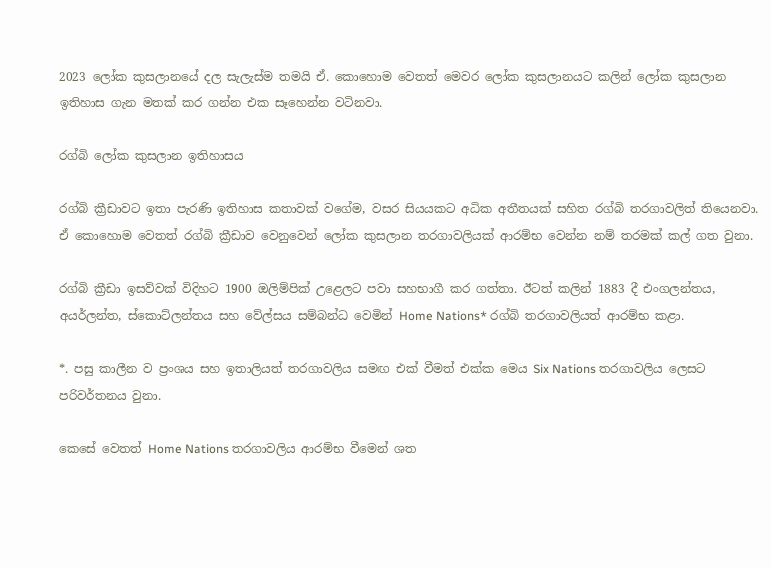2023 ලෝක කුසලානයේ දල සැලැස්ම තමයි ඒ. කොහොම වෙතත් මෙවර ලෝක කුසලානයට කලින් ලෝක කුසලාන ඉතිහාස ගැන මතක් කර ගන්න එක සෑහෙන්න වටිනවා.

රග්බි ලෝක කුසලාන ඉතිහාසය

රග්බි ක්‍රීඩාවට ඉතා පැරණි ඉතිහාස කතාවක් වගේම, වසර සියයකට අධික අතීතයක් සහිත රග්බි තරගාවලිත් තියෙනවා. ඒ කොහොම වෙතත් රග්බි ක්‍රීඩාව වෙනුවෙන් ලෝක කුසලාන තරගාවලියක් ආරම්භ වෙන්න නම් තරමක් කල් ගත වුනා.

රග්බි ක්‍රීඩා ඉසව්වක් විදිහට 1900 ඔලිම්පික් උළෙලට පවා සහභාගී කර ගත්තා. ඊටත් කලින් 1883 දී එංගලන්තය, අයර්ලන්ත, ස්කොට්ලන්තය සහ වේල්සය සම්බන්ධ වෙමින් Home Nations* රග්බි තරගාවලියත් ආරම්භ කළා.

*. පසු කාලීන ව ප්‍රංශය සහ ඉතාලියත් තරගාවලිය සමඟ එක් වීමත් එක්ක මෙය Six Nations තරගාවලිය ලෙසට පරිවර්තනය වුනා.

කෙසේ වෙතත් Home Nations තරගාවලිය ආරම්භ වීමෙන් ශත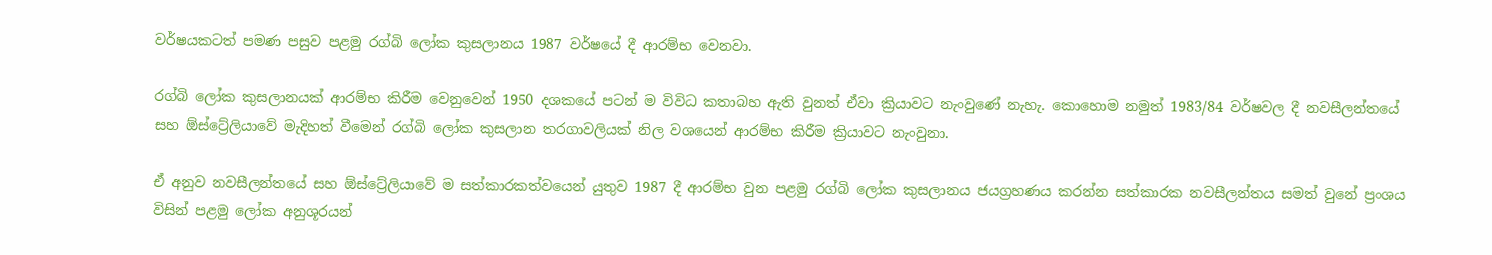වර්ෂයකටත් පමණ පසුව පළමු රග්බි ලෝක කුසලානය 1987 වර්ෂයේ දී ආරම්භ වෙනවා.

රග්බි ලෝක කුසලානයක් ආරම්භ කිරීම වෙනුවෙන් 1950 දශකයේ පටන් ම විවිධ කතාබහ ඇති වුනත් ඒවා ක්‍රියාවට නැංවුණේ නැහැ. කොහොම නමුත් 1983/84 වර්ෂවල දී නවසීලන්තයේ සහ ඕස්ට්‍රේලියාවේ මැදිහත් වීමෙන් රග්බි ලෝක කුසලාන තරගාවලියක් නිල වශයෙන් ආරම්භ කිරීම ක්‍රියාවට නැංවුනා.

ඒ අනුව නවසීලන්තයේ සහ ඕස්ට්‍රේලියාවේ ම සත්කාරකත්වයෙන් යුතුව 1987 දී ආරම්භ වුන පළමු රග්බි ලෝක කුසලානය ජයග්‍රහණය කරන්න සත්කාරක නවසීලන්තය සමත් වුනේ ප්‍රංශය විසින් පළමු ලෝක අනුශූරයන්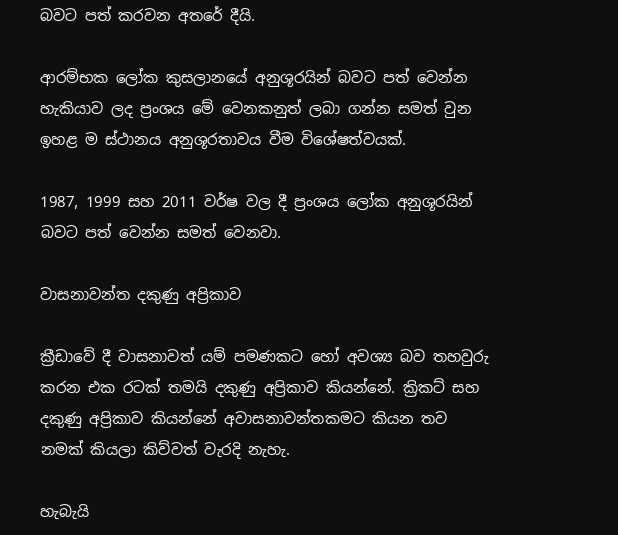බවට පත් කරවන අතරේ දීයි.

ආරම්භක ලෝක කුසලානයේ අනුශූරයින් බවට පත් වෙන්න හැකියාව ලද ප්‍රංශය මේ වෙනකනුත් ලබා ගන්න සමත් වුන ඉහළ ම ස්ථානය අනුශූරතාවය වීම විශේෂත්වයක්.

1987, 1999 සහ 2011 වර්ෂ වල දී ප්‍රංශය ලෝක අනුශූරයින් බවට පත් වෙන්න සමත් වෙනවා.

වාසනාවන්ත දකුණු අප්‍රිකාව

ක්‍රීඩාවේ දී වාසනාවත් යම් පමණකට හෝ අවශ්‍ය බව තහවුරු කරන එක රටක් තමයි දකුණු අප්‍රිකාව කියන්නේ. ක්‍රිකට් සහ දකුණු අප්‍රිකාව කියන්නේ අවාසනාවන්තකමට කියන තව නමක් කියලා කිව්වත් වැරදි නැහැ.

හැබැයි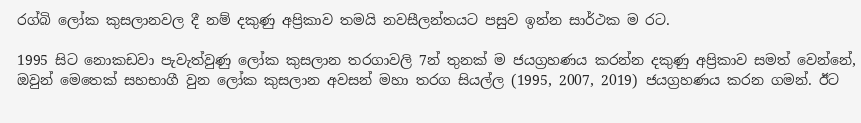රග්බි ලෝක කුසලානවල දී නම් දකුණු අප්‍රිකාව තමයි නවසීලන්තයට පසුව ඉන්න සාර්ථක ම රට.

1995 සිට නොකඩවා පැවැත්වුණු ලෝක කුසලාන තරගාවලි 7න් තුනක් ම ජයග්‍රහණය කරන්න දකුණු අප්‍රිකාව සමත් වෙන්නේ, ඔවුන් මෙතෙක් සහභාගී වුන ලෝක කුසලාන අවසන් මහා තරග සියල්ල (1995, 2007, 2019) ජයග්‍රහණය කරන ගමන්. ඊට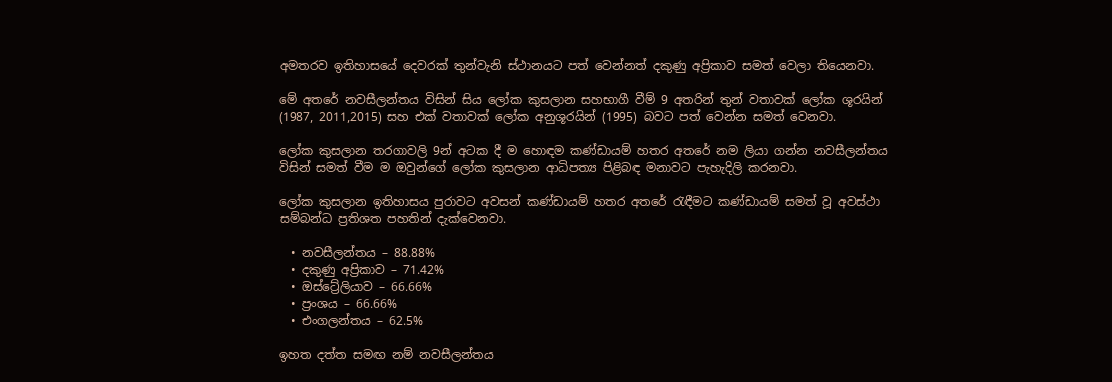අමතරව ඉතිහාසයේ දෙවරක් තුන්වැනි ස්ථානයට පත් වෙන්නත් දකුණු අප්‍රිකාව සමත් වෙලා තියෙනවා.

මේ අතරේ නවසීලන්තය විසින් සිය ලෝක කුසලාන සහභාගී වීම් 9 අතරින් තුන් වතාවක් ලෝක ශූරයින් (1987, 2011,2015) සහ එක් වතාවක් ලෝක අනුශූරයින් (1995) බවට පත් වෙන්න සමත් වෙනවා.

ලෝක කුසලාන තරගාවලි 9න් අටක දී ම හොඳම කණ්ඩායම් හතර අතරේ නම ලියා ගන්න නවසීලන්තය විසින් සමත් වීම ම ඔවුන්ගේ ලෝක කුසලාන ආධිපත්‍ය පිළිබඳ මනාවට පැහැදිලි කරනවා.

ලෝක කුසලාන ඉතිහාසය පුරාවට අවසන් කණ්ඩායම් හතර අතරේ රැඳීමට කණ්ඩායම් සමත් වූ අවස්ථා සම්බන්ධ ප්‍රතිශත පහතින් දැක්වෙනවා.

  • නවසීලන්තය – 88.88%
  • දකුණු අප්‍රිකාව – 71.42%
  • ඔස්ට්‍රේලියාව – 66.66%
  • ප්‍රංශය – 66.66%
  • එංගලන්තය – 62.5%

ඉහත දත්ත සමඟ නම් නවසීලන්තය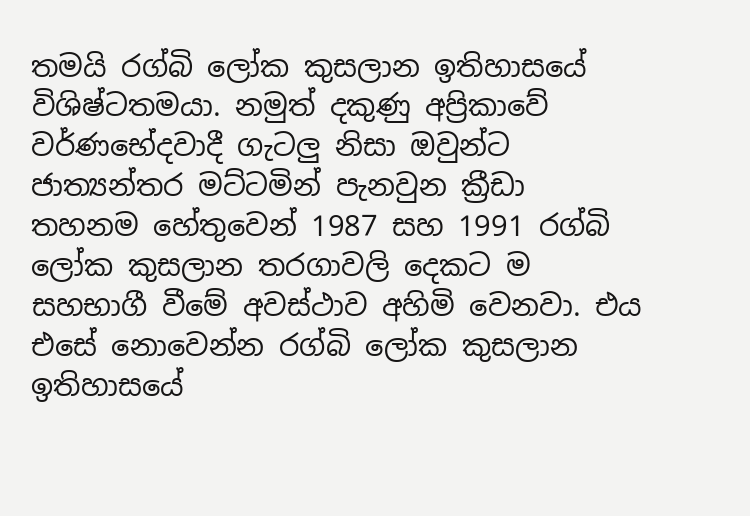තමයි රග්බි ලෝක කුසලාන ඉතිහාසයේ විශිෂ්ටතමයා. නමුත් දකුණු අප්‍රිකාවේ වර්ණභේදවාදී ගැටලු නිසා ඔවුන්ට ජාත්‍යන්තර මට්ටමින් පැනවුන ක්‍රීඩා තහනම හේතුවෙන් 1987 සහ 1991 රග්බි ලෝක කුසලාන තරගාවලි දෙකට ම සහභාගී වීමේ අවස්ථාව අහිමි වෙනවා. එය එසේ නොවෙන්න රග්බි ලෝක කුසලාන ඉතිහාසයේ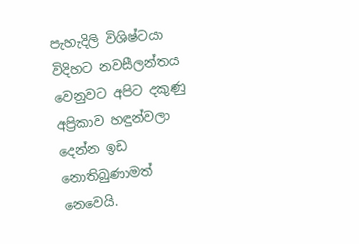පැහැදිලි විශිෂ්ටයා විදිහට නවසීලන්තය වෙනුවට අපිට දකුණු අප්‍රිකාව හඳුන්වලා දෙන්න ඉඩ නොතිබුණාමත් නෙවෙයි.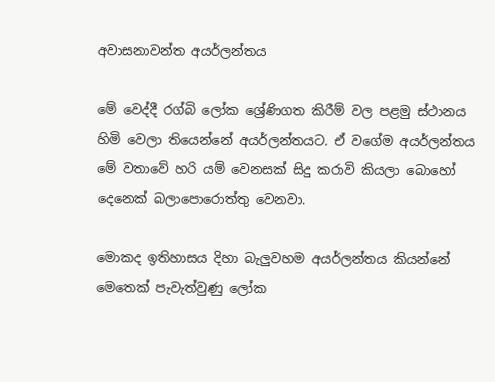අවාසනාවන්ත අයර්ලන්තය

මේ වෙද්දී රග්බි ලෝක ශ්‍රේණිගත කිරීම් වල පළමු ස්ථානය හිමි වෙලා තියෙන්නේ අයර්ලන්තයට. ඒ වගේම අයර්ලන්තය මේ වතාවේ හරි යම් වෙනසක් සිදු කරාවි කියලා බොහෝ දෙනෙක් බලාපොරොත්තු වෙනවා.

මොකද ඉතිහාසය දිහා බැලුවහම අයර්ලන්තය කියන්නේ මෙතෙක් පැවැත්වුණු ලෝක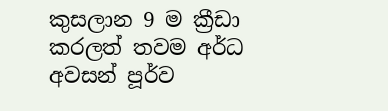කුසලාන 9 ම ක්‍රීඩා කරලත් තවම අර්ධ අවසන් පූර්ව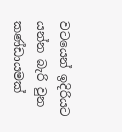වටයෙන් ඉදිරියට යන්න බැරි වුන කණ්ඩායමක්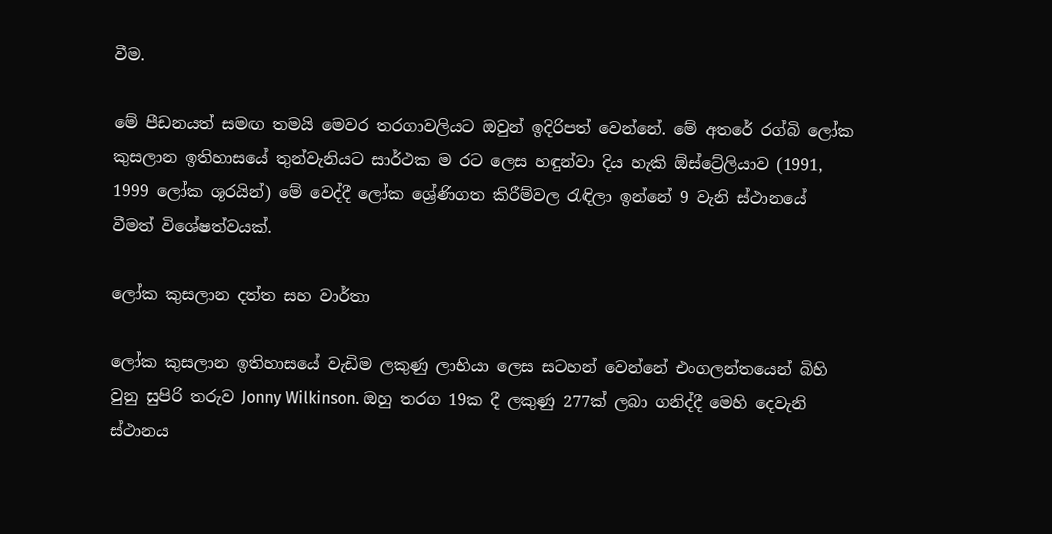වීම.

මේ පීඩනයත් සමඟ තමයි මෙවර තරගාවලියට ඔවුන් ඉදිරිපත් වෙන්නේ. මේ අතරේ රග්බි ලෝක කුසලාන ඉතිහාසයේ තුන්වැනියට සාර්ථක ම රට ලෙස හඳුන්වා දිය හැකි ඕස්ට්‍රේලියාව (1991, 1999 ලෝක ශූරයින්) මේ වෙද්දී ලෝක ශ්‍රේණිගත කිරීම්වල රැඳිලා ඉන්නේ 9 වැනි ස්ථානයේ වීමත් විශේෂත්වයක්.

ලෝක කුසලාන දත්ත සහ වාර්තා

ලෝක කුසලාන ඉතිහාසයේ වැඩිම ලකුණු ලාභියා ලෙස සටහන් වෙන්නේ එංගලන්තයෙන් බිහි වුනු සුපිරි තරුව Jonny Wilkinson. ඔහු තරග 19ක දී ලකුණු 277ක් ලබා ගනිද්දී මෙහි දෙවැනි ස්ථානය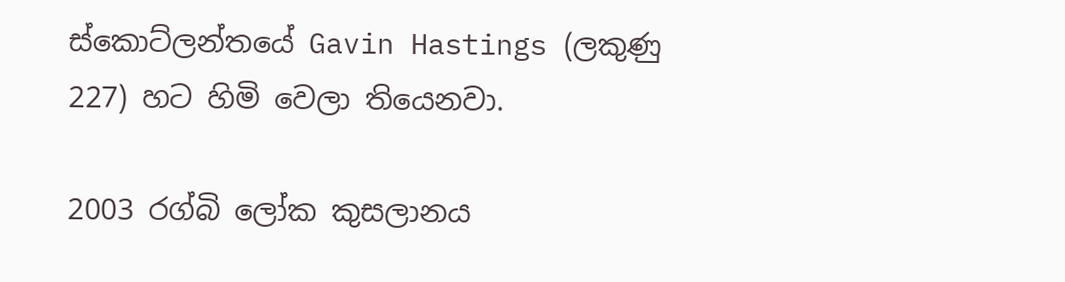ස්කොට්ලන්තයේ Gavin Hastings (ලකුණු 227) හට හිමි වෙලා තියෙනවා.

2003 රග්බි ලෝක කුසලානය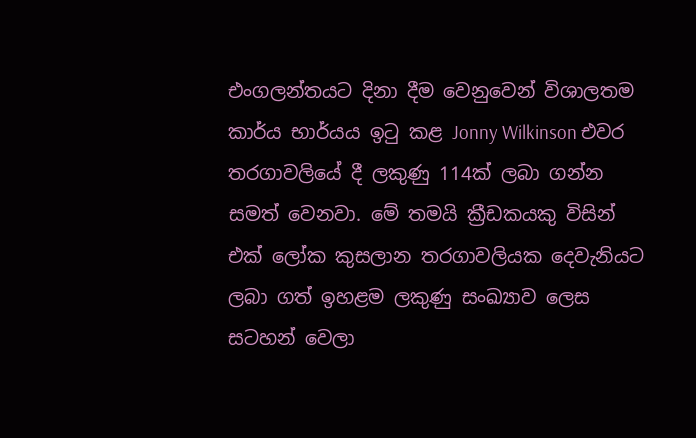එංගලන්තයට දිනා දීම වෙනුවෙන් විශාලතම කාර්ය භාර්යය ඉටු කළ Jonny Wilkinson එවර තරගාවලියේ දී ලකුණු 114ක් ලබා ගන්න සමත් වෙනවා. මේ තමයි ක්‍රීඩකයකු විසින් එක් ලෝක කුසලාන තරගාවලියක දෙවැනියට ලබා ගත් ඉහළම ලකුණු සංඛ්‍යාව ලෙස සටහන් වෙලා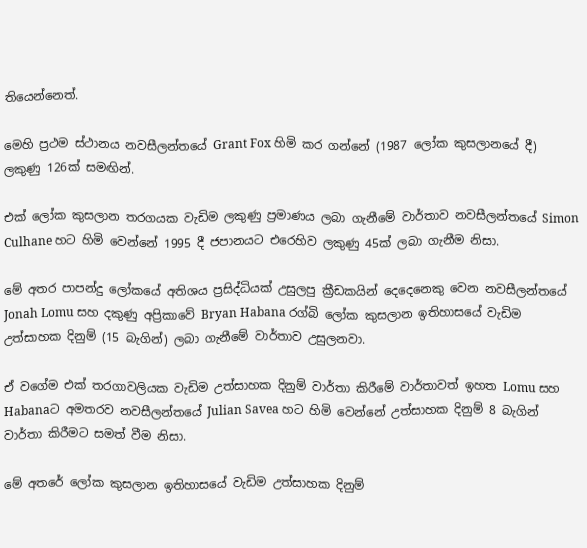තියෙන්නෙත්.

මෙහි ප්‍රථම ස්ථානය නවසීලන්තයේ Grant Fox හිමි කර ගන්නේ (1987 ලෝක කුසලානයේ දී) ලකුණු 126ක් සමඟින්.

එක් ලෝක කුසලාන තරගයක වැඩිම ලකුණු ප්‍රමාණය ලබා ගැනීමේ වාර්තාව නවසීලන්තයේ Simon Culhane හට හිමි වෙන්නේ 1995 දී ජපානයට එරෙහිව ලකුණු 45ක් ලබා ගැනීම නිසා.

මේ අතර පාපන්දු ලෝකයේ අතිශය ප්‍රසිද්ධියක් උසුලපු ක්‍රීඩකයින් දෙදෙනෙකු වෙන නවසීලන්තයේ Jonah Lomu සහ දකුණු අප්‍රිකාවේ Bryan Habana රග්බි ලෝක කුසලාන ඉතිහාසයේ වැඩිම උත්සාහක දිනුම් (15 බැගින්) ලබා ගැනීමේ වාර්තාව උසුලනවා.

ඒ වගේම එක් තරගාවලියක වැඩිම උත්සාහක දිනුම් වාර්තා කිරීමේ වාර්තාවත් ඉහත Lomu සහ Habanaට අමතරව නවසීලන්තයේ Julian Savea හට හිමි වෙන්නේ උත්සාහක දිනුම් 8 බැගින් වාර්තා කිරීමට සමත් වීම නිසා.

මේ අතරේ ලෝක කුසලාන ඉතිහාසයේ වැඩිම උත්සාහක දිනුම්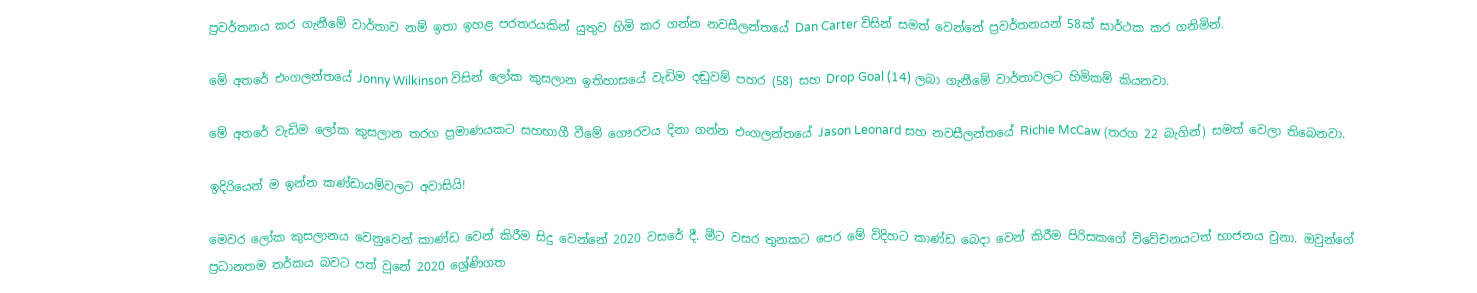ප්‍රවර්තනය කර ගැනීමේ වාර්තාව නම් ඉතා ඉහළ පරතරයකින් යුතුව හිමි කර ගන්න නවසීලන්තයේ Dan Carter විසින් සමත් වෙන්නේ ප්‍රවර්තනයන් 58ක් සාර්ථක කර ගනිමින්.

මේ අතරේ එංගලන්තයේ Jonny Wilkinson විසින් ලෝක කුසලාන ඉතිහාසයේ වැඩිම දඬුවම් පහර (58) සහ Drop Goal (14) ලබා ගැනීමේ වාර්තාවලට හිමිකම් කියනවා.

මේ අතරේ වැඩිම ලෝක කුසලාන තරග ප්‍රමාණයකට සහභාගී වීමේ ගෞරවය දිනා ගන්න එංගලන්තයේ Jason Leonard සහ නවසීලන්තයේ Richie McCaw (තරග 22 බැගින්) සමත් වෙලා තිබෙනවා.

ඉදිරියෙන් ම ඉන්න කණ්ඩායම්වලට අවාසියි!

මෙවර ලෝක කුසලානය වෙනුවෙන් කාණ්ඩ වෙන් කිරීම සිදු වෙන්නේ 2020 වසරේ දී. මීට වසර තුනකට පෙර මේ විදිහට කාණ්ඩ බෙදා වෙන් කිරීම පිරිසකගේ විවේචනයටත් භාජනය වුනා. ඔවුන්ගේ ප්‍රධානතම තර්කය බවට පත් වුනේ 2020 ශ්‍රේණිගත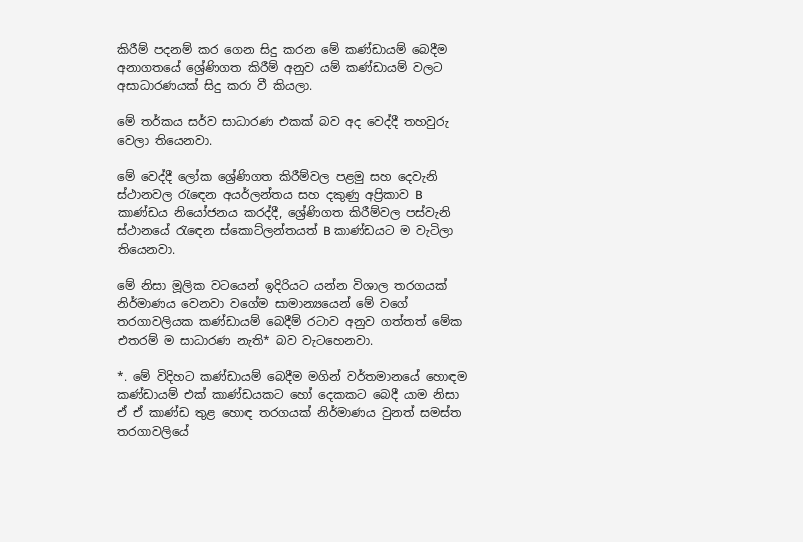කිරීම් පදනම් කර ගෙන සිදු කරන මේ කණ්ඩායම් බෙදීම අනාගතයේ ශ්‍රේණිගත කිරීම් අනුව යම් කණ්ඩායම් වලට අසාධාරණයක් සිදු කරා වී කියලා.

මේ තර්කය සර්ව සාධාරණ එකක් බව අද වෙද්දී තහවුරු වෙලා තියෙනවා.

මේ වෙද්දී ලෝක ශ්‍රේණිගත කිරීම්වල පළමු සහ දෙවැනි ස්ථානවල රැඳෙන අයර්ලන්තය සහ දකුණු අප්‍රිකාව B කාණ්ඩය නියෝජනය කරද්දී, ශ්‍රේණිගත කිරීම්වල පස්වැනි ස්ථානයේ රැඳෙන ස්කොට්ලන්තයත් B කාණ්ඩයට ම වැටිලා තියෙනවා.

මේ නිසා මූලික වටයෙන් ඉදිරියට යන්න විශාල තරගයක් නිර්මාණය වෙනවා වගේම සාමාන්‍යයෙන් මේ වගේ තරගාවලියක කණ්ඩායම් බෙදීම් රටාව අනුව ගත්තත් මේක එතරම් ම සාධාරණ නැති* බව වැටහෙනවා.

*. මේ විදිහට කණ්ඩායම් බෙදීම මගින් වර්තමානයේ හොඳම කණ්ඩායම් එක් කාණ්ඩයකට හෝ දෙකකට බෙදී යාම නිසා ඒ ඒ කාණ්ඩ තුළ හොඳ තරගයක් නිර්මාණය වුනත් සමස්ත තරගාවලියේ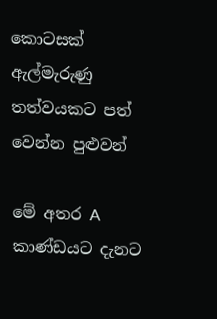කොටසක් ඇල්මැරුණු තත්වයකට පත් වෙන්න පුළුවන්

මේ අතර A කාණ්ඩයට දැනට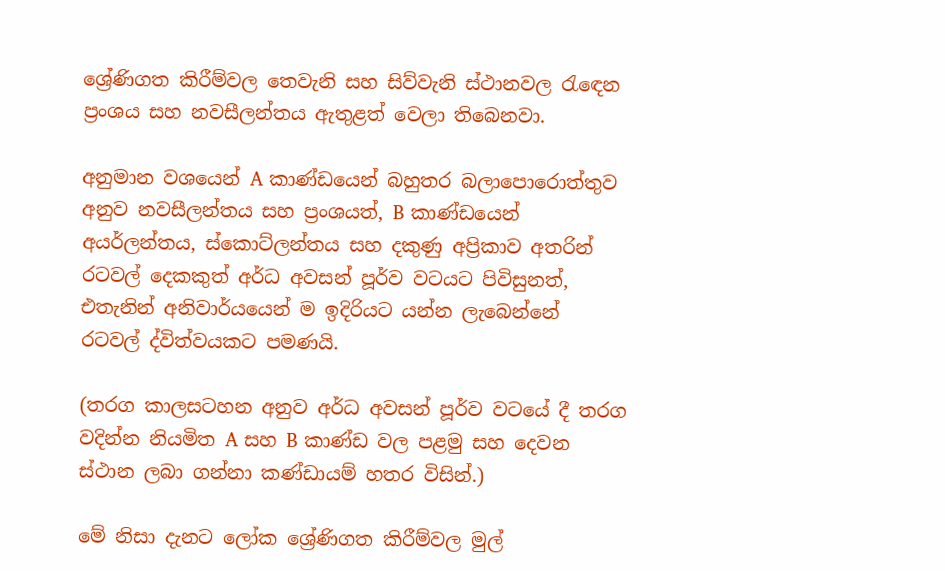ශ්‍රේණිගත කිරීම්වල තෙවැනි සහ සිව්වැනි ස්ථානවල රැඳෙන ප්‍රංශය සහ නවසීලන්තය ඇතුළත් වෙලා තිබෙනවා.

අනුමාන වශයෙන් A කාණ්ඩයෙන් බහුතර බලාපොරොත්තුව අනුව නවසීලන්තය සහ ප්‍රංශයත්, B කාණ්ඩයෙන් අයර්ලන්තය, ස්කොට්ලන්තය සහ දකුණු අප්‍රිකාව අතරින් රටවල් දෙකකුත් අර්ධ අවසන් පූර්ව වටයට පිවිසුනත්, එතැනින් අනිවාර්යයෙන් ම ඉදිරියට යන්න ලැබෙන්නේ රටවල් ද්විත්වයකට පමණයි.

(තරග කාලසටහන අනුව අර්ධ අවසන් පූර්ව වටයේ දී තරග වදින්න නියමිත A සහ B කාණ්ඩ වල පළමු සහ දෙවන ස්ථාන ලබා ගන්නා කණ්ඩායම් හතර විසින්.)

මේ නිසා දැනට ලෝක ශ්‍රේණිගත කිරීම්වල මුල්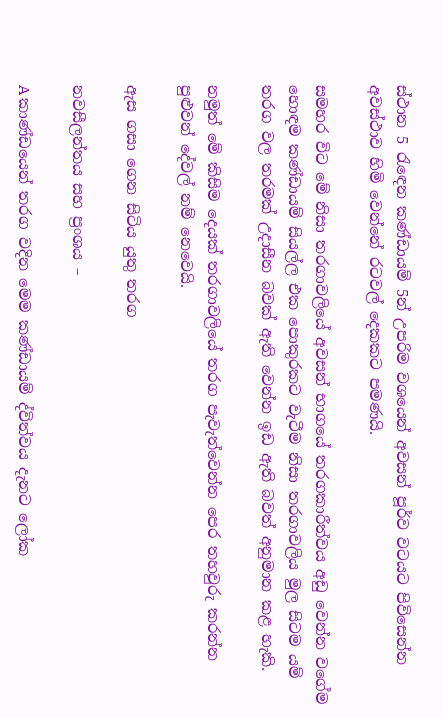ස්ථාන 5 රැඳෙන කණ්ඩායම් 5න් උපරිම වශයෙන් අවසන් පූර්ව වටයට පිවිසෙන්න අවස්ථාව හිමි වෙන්නේ රටවල් දෙකකට පමණයි.

සමහර විට මේ නිසා තරගාවලියේ අවසන් භාගයේ තරගකාරීත්වය අඩු වෙන්න වගේම හොඳම කණ්ඩායම් සියල්ල එක පොකුරකට වැටීම නිසා තරගාවලිය මුල සිටම යම් තරග වල තරමක් උදාසීන බවක් ඇති වෙන්න ඉඩ ඇති බවත් අනුමාන කළ හැකි.

නමුත් මේ කිසිම දෙයක් තරගාවලියේ තරග පැවැත්වෙන්න පෙර තහවුරු කරන්න පුළුවන් දේවල් නම් නෙවෙයි.

ඇස ගසා ගෙන සිටිය යුතු තරග

නවසීලන්තය සහ ප්‍රංශය –

A කාණ්ඩයෙන් තරග වදින මෙම කණ්ඩායම් ද්විත්වය දැනට ලෝක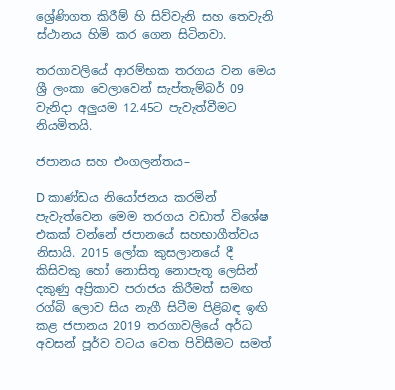ශ්‍රේණිගත කිරීම් හි සිව්වැනි සහ තෙවැනි ස්ථානය හිමි කර ගෙන සිටිනවා.

තරගාවලියේ ආරම්භක තරගය වන මෙය ශ්‍රී ලංකා වෙලාවෙන් සැප්තැම්බර් 09 වැනිදා අලුයම 12.45ට පැවැත්වීමට නියමිතයි.

ජපානය සහ එංගලන්තය–

D කාණ්ඩය නියෝජනය කරමින් පැවැත්වෙන මෙම තරගය වඩාත් විශේෂ එකක් වන්නේ ජපානයේ සහභාගීත්වය නිසායි. 2015 ලෝක කුසලානයේ දී කිසිවකු හෝ නොසිතූ නොපැතූ ලෙසින් දකුණු අප්‍රිකාව පරාජය කිරීමත් සමඟ රග්බි ලොව සිය නැගී සිටීම පිළිබඳ ඉඟි කළ ජපානය 2019 තරගාවලියේ අර්ධ අවසන් පූර්ව වටය වෙත පිවිසීමට සමත්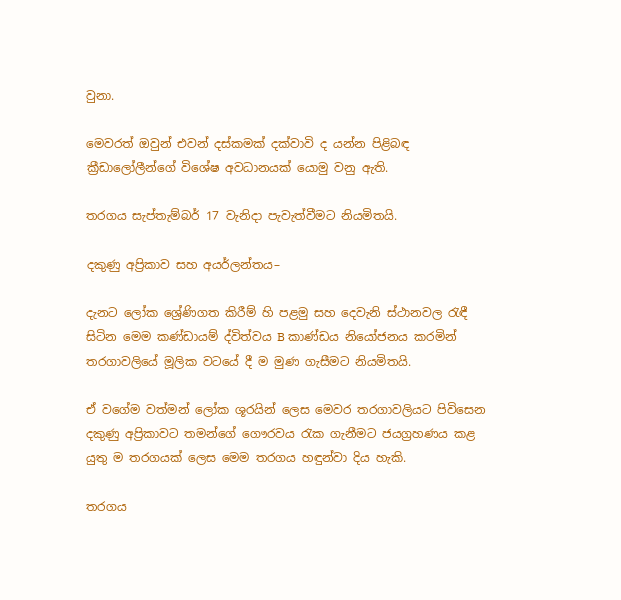වුනා.

මෙවරත් ඔවුන් එවන් දස්කමක් දක්වාවි ද යන්න පිළිබඳ ක්‍රීඩාලෝලීන්ගේ විශේෂ අවධානයක් යොමු වනු ඇති.

තරගය සැප්තැම්බර් 17 වැනිදා පැවැත්වීමට නියමිතයි.

දකුණු අප්‍රිකාව සහ අයර්ලන්තය–

දැනට ලෝක ශ්‍රේණිගත කිරීම් හි පළමු සහ දෙවැනි ස්ථානවල රැඳී සිටින මෙම කණ්ඩායම් ද්විත්වය B කාණ්ඩය නියෝජනය කරමින් තරගාවලියේ මූලික වටයේ දී ම මුණ ගැසීමට නියමිතයි.

ඒ වගේම වත්මන් ලෝක ශූරයින් ලෙස මෙවර තරගාවලියට පිවිසෙන දකුණු අප්‍රිකාවට තමන්ගේ ගෞරවය රැක ගැනීමට ජයග්‍රහණය කළ යුතු ම තරගයක් ලෙස මෙම තරගය හඳුන්වා දිය හැකි.

තරගය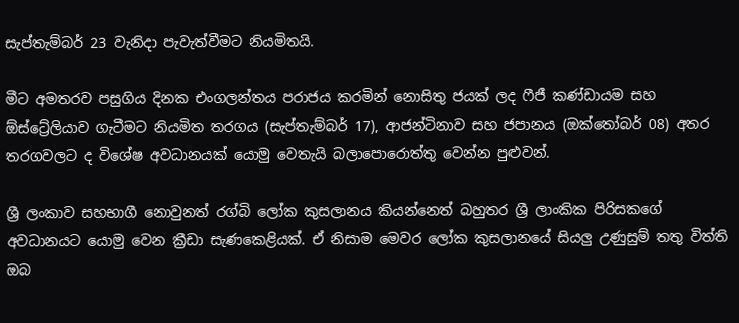සැප්තැම්බර් 23 වැනිදා පැවැත්වීමට නියමිතයි.

මීට අමතරව පසුගිය දිනක එංගලන්තය පරාජය කරමින් නොසිතු ජයක් ලද ෆීජී කණ්ඩායම සහ ඕස්ට්‍රේලියාව ගැටීමට නියමිත තරගය (සැප්තැම්බර් 17), ආජන්ටිනාව සහ ජපානය (ඔක්තෝබර් 08) අතර තරගවලට ද විශේෂ අවධානයක් යොමු වෙතැයි බලාපොරොත්තු වෙන්න පුළුවන්.

ශ්‍රී ලංකාව සහභාගී නොවුනත් රග්බි ලෝක කුසලානය කියන්නෙත් බහුතර ශ්‍රී ලාංකික පිරිසකගේ අවධානයට යොමු වෙන ක්‍රීඩා සැණකෙළියක්. ඒ නිසාම මෙවර ලෝක කුසලානයේ සියලු උණුසුම් තතු විත්ති ඔබ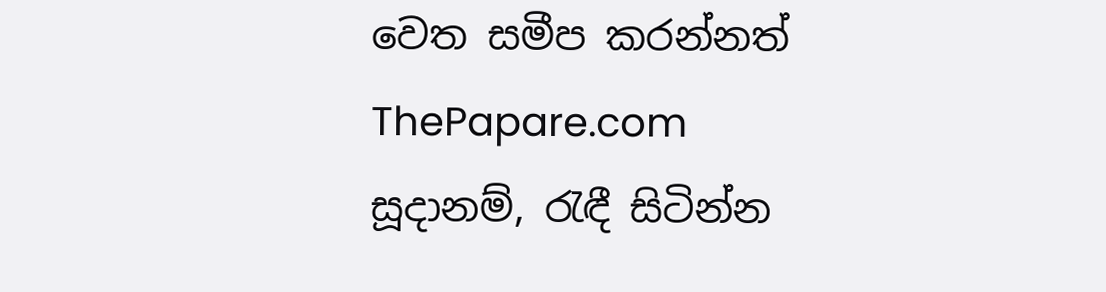වෙත සමීප කරන්නත් ThePapare.com සූදානම්, රැඳී සිටින්න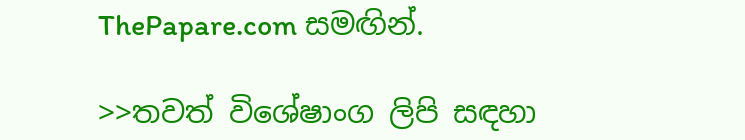ThePapare.com සමඟින්.

>>තවත් විශේෂාංග ලිපි සඳහා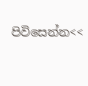පිවිසෙන්න<<